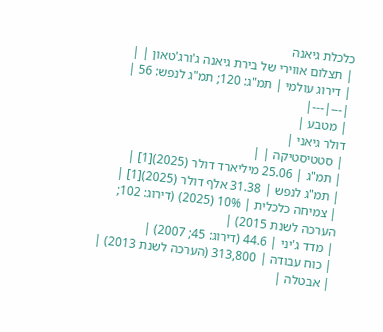כלכלת גיאנה
| תצלום אווירי של בירת גיאנה ג'ורג'טאון | |
| דירוג עולמי | תמ"ג: 120; תמ"ג לנפש: 56 |
|---|---|
| מטבע |
דולר גיאני |
| סטטיסטיקה | |
| תמ"ג | 25.06 מיליארד דולר (2025)[1] |
| תמ"ג לנפש | 31.38 אלף דולר (2025)[1] |
| צמיחה כלכלית | 10% (2025) (דירוג: 102; הערכה לשנת 2015) |
| מדד ג'יני | 44.6 (דירוג: 45; 2007) |
| כוח עבודה | 313,800 (הערכה לשנת 2013) |
| אבטלה |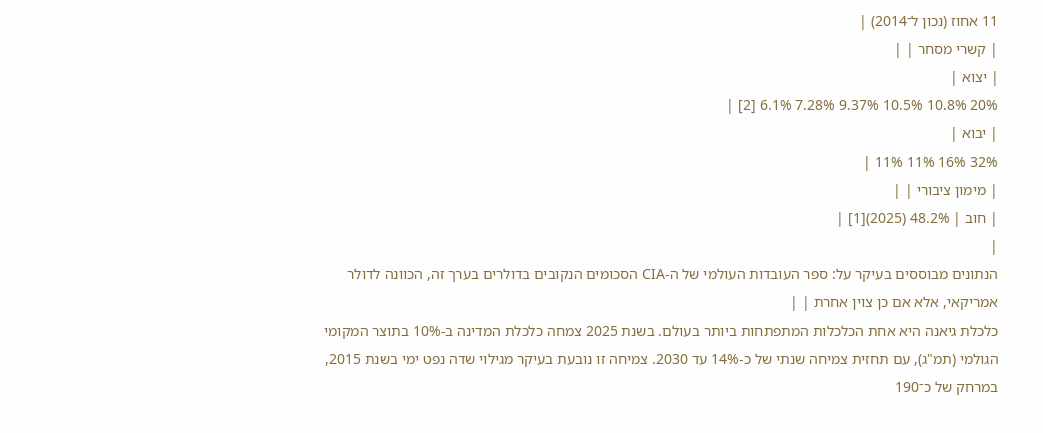11 אחוז (נכון ל־2014) |
| קשרי מסחר | |
| יצוא |
20% 10.8% 10.5% 9.37% 7.28% 6.1% [2] |
| יבוא |
32% 16% 11% 11% |
| מימון ציבורי | |
| חוב | 48.2% (2025)[1] |
|
הנתונים מבוססים בעיקר על: ספר העובדות העולמי של ה-CIA הסכומים הנקובים בדולרים בערך זה, הכוונה לדולר אמריקאי, אלא אם כן צוין אחרת | |
כלכלת גיאנה היא אחת הכלכלות המתפתחות ביותר בעולם. בשנת 2025 צמחה כלכלת המדינה ב-10% בתוצר המקומי הגולמי (תמ"ג), עם תחזית צמיחה שנתי של כ-14% עד 2030. צמיחה זו נובעת בעיקר מגילוי שדה נפט ימי בשנת 2015, במרחק של כ־190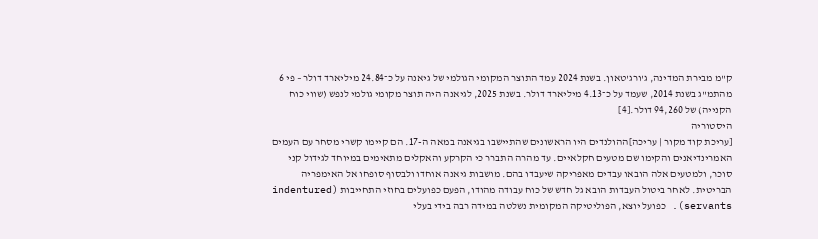ק"מ מבירת המדינה, ג'ורג'טאון. בשנת 2024 עמד התוצר המקומי הגולמי של גיאנה על כ־24.84 מיליארד דולר – פי 6 מהתמ"ג בשנת 2014, שעמד על כ־4.13 מיליארד דולר. בשנת 2025, לגיאנה היה תוצר מקומי גולמי לנפש (שווי כוח הקנייה) של 94,260 דולר.[4]
היסטוריה
[עריכת קוד מקור | עריכה]ההולנדים היו הראשונים שהתיישבו בגיאנה במאה ה-17. הם קיימו קשרי מסחר עם העמים האמרינדיאנים והקימו שם מטעים חקלאיים. עד מהרה התברר כי הקרקע והאקלים מתאימים במיוחד לגידול קני סוכר, ולמטעים אלה הובאו עבדים מאפריקה שיעבדו בהם. מושבות גיאנה אוחדו ולבסוף סופחו אל האימפריה הבריטית. לאחר ביטול העבדות הובא גל חדש של כוח עבודה מהודו, הפעם כפועלים בחוזי התחייבות (indentured servants). כפועל יוצא, הפוליטיקה המקומית נשלטה במידה רבה בידי בעלי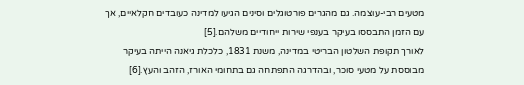מטעים רבי-עוצמה. גם מהגרים פורטוגלים וסינים הגיעו למדינה כעובדים חקלאיים, אך עם הזמן התבססו בעיקר בענפי שירות ייחודיים משלהם.[5]
לאורך תקופת השלטון הבריטי במדינה, משנת 1831, כלכלת גיאנה הייתה בעיקר מבוססת על מטעי סוכר, ובהדרגה התפתחה גם בתחומי האורז, הזהב והעץ.[6]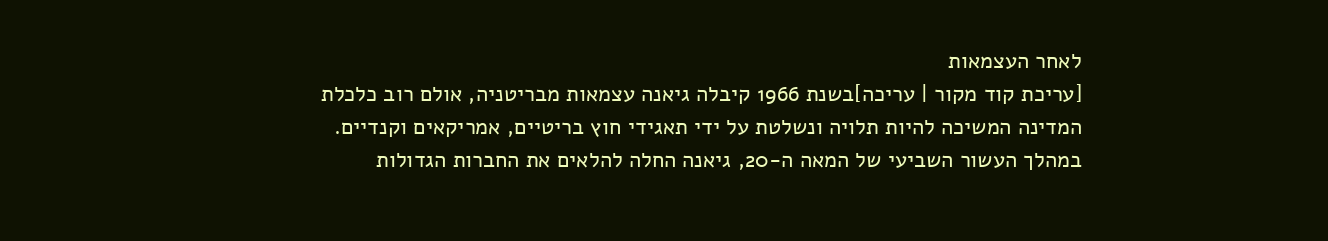לאחר העצמאות
[עריכת קוד מקור | עריכה]בשנת 1966 קיבלה גיאנה עצמאות מבריטניה, אולם רוב כלכלת המדינה המשיכה להיות תלויה ונשלטת על ידי תאגידי חוץ בריטיים, אמריקאים וקנדיים. במהלך העשור השביעי של המאה ה-20, גיאנה החלה להלאים את החברות הגדולות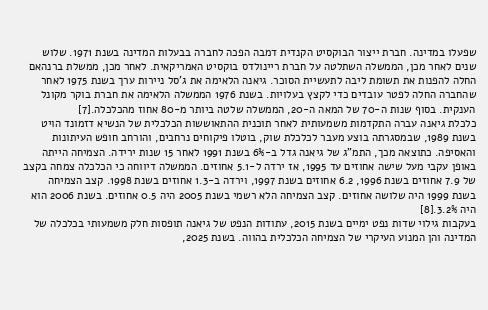שפעלו במדינה. חברת ייצור הבוקסיט הקנדית דמבה הפכה לחברה בבעלות המדינה בשנת 1971. שלוש שנים לאחר מכן, הממשלה השתלטה על חברת ריינולדס בוקסיט האמריקאית. לאחר מכן, ממשלת ברנהאם החלה להפנות את תשומת ליבה לתעשיית הסוכר. גיאנה הלאימה את ג'סל ניירות ערך בשנת 1975 לאחר שהחברה החלה לפטר עובדים כדי לקצץ בעלויות. בשנת 1976 הממשלה הלאימה את חברת בוקר מקונל הענקית. בסוף שנות ה-70 של המאה ה-20, הממשלה שלטה ביותר מ-80 אחוז מהכלכלה.[7]
כלכלת גיאנה עברה התקדמות משמעותית לאחר תוכנית ההתאוששות הכלכלית של הנשיא דזמונד הויט בשנת 1989, שבמסגרתה בוצע מעבר לכלכלת שוק, בוטלו פיקוחים נרחבים, והורחב חופש העיתונות והאסיפה. כתוצאה מכך, התמ"ג של גיאנה גדל ב-6% בשנת 1991 לאחר 15 שנות ירידה. הצמיחה הייתה באופן עקבי מעל שישה אחוזים עד 1995, אז ירדה ל-5.1 אחוזים. הממשלה דיווחה כי הכלכלה צמחה בקצב של 7.9 אחוזים בשנת 1996, 6.2 אחוזים בשנת 1997, וירדה ב-1.3 אחוזים בשנת 1998. קצב הצמיחה בשנת 1999 היה שלושה אחוזים. קצב הצמיחה הלא רשמי בשנת 2005 היה 0.5 אחוזים. בשנת 2006 הוא היה 3.2%.[8]
בעקבות גילוי שדות נפט ימיים בשנת 2015, עתודות הנפט של גיאנה תופסות חלק משמעותי בכלכלה של המדינה והן המנוע העיקרי של הצמיחה הכלכלית בהווה. בשנת 2025,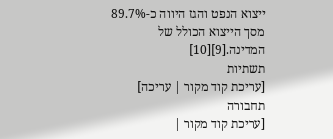ייצוא הנפט והגז היווה כ-89.7% מסך הייצוא הכולל של המדינה.[9][10]
תשתיות
[עריכת קוד מקור | עריכה]
תחבורה
[עריכת קוד מקור |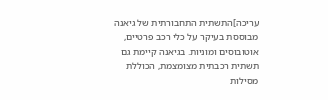עריכה]התשתית התחבורתית של גיאנה מבוססת בעיקר על כלי רכב פרטיים, אוטובוסים ומוניות. בגיאנה קיימת גם תשתית רכבתית מצומצמת, הכוללת מסילות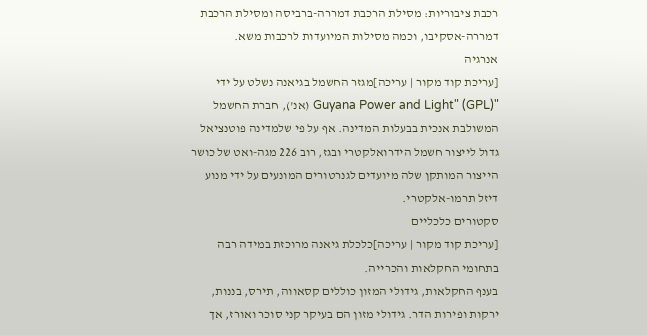רכבת ציבוריות: מסילת הרכבת דמררה-ברביסה ומסילת הרכבת דמררה-אסקיבו, וכמה מסילות המיועדות לרכבות משא.
אנרגיה
[עריכת קוד מקור | עריכה]מגזר החשמל בגיאנה נשלט על ידי "Guyana Power and Light" (GPL) (אנ'), חברת החשמל המשולבת אנכית בבעלות המדינה. אף על פי שלמדינה פוטנציאל גדול לייצור חשמל הידרואלקטרי ובגז, רוב 226 מגה-ואט של כושר הייצור המותקן שלה מיועדים לגנרטורים המונעים על ידי מנוע דיזל תרמו-אלקטרי.
סקטורים כלכליים
[עריכת קוד מקור | עריכה]כלכלת גיאנה מרוכזת במידה רבה בתחומי החקלאות והכרייה.
בענף החקלאות, גידולי המזון כוללים קסאווה, תירס, בננות, ירקות ופירות הדר. גידולי מזון הם בעיקר קני סוכר ואורז, אך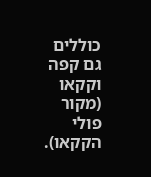כוללים גם קפה וקקאו (מקור פולי הקקאו).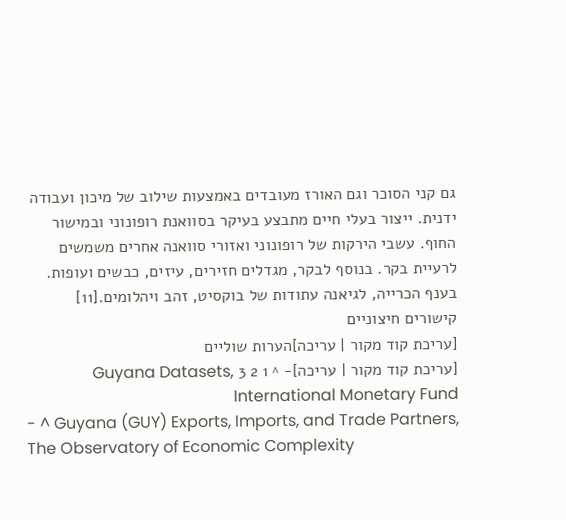גם קני הסוכר וגם האורז מעובדים באמצעות שילוב של מיכון ועבודה ידנית. ייצור בעלי חיים מתבצע בעיקר בסוואנת רופונוני ובמישור החוף. עשבי הירקות של רופונוני ואזורי סוואנה אחרים משמשים לרעיית בקר. בנוסף לבקר, מגדלים חזירים, עיזים, כבשים ועופות. בענף הכרייה, לגיאנה עתודות של בוקסיט, זהב ויהלומים.[11]
קישורים חיצוניים
[עריכת קוד מקור | עריכה]הערות שוליים
[עריכת קוד מקור | עריכה]- ^ 1 2 3 Guyana Datasets, International Monetary Fund
- ^ Guyana (GUY) Exports, Imports, and Trade Partners, The Observatory of Economic Complexity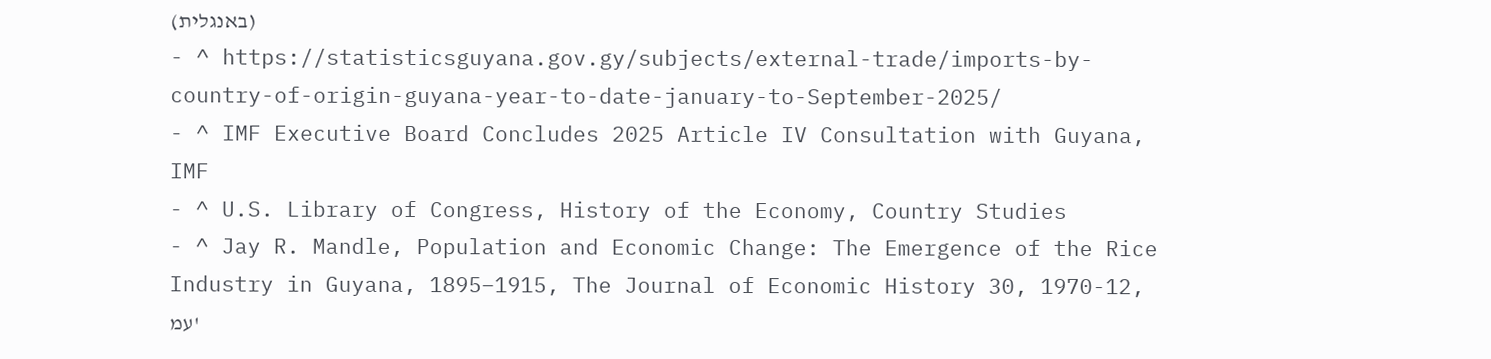(באנגלית)
- ^ https://statisticsguyana.gov.gy/subjects/external-trade/imports-by-country-of-origin-guyana-year-to-date-january-to-September-2025/
- ^ IMF Executive Board Concludes 2025 Article IV Consultation with Guyana, IMF
- ^ U.S. Library of Congress, History of the Economy, Country Studies
- ^ Jay R. Mandle, Population and Economic Change: The Emergence of the Rice Industry in Guyana, 1895–1915, The Journal of Economic History 30, 1970-12, עמ'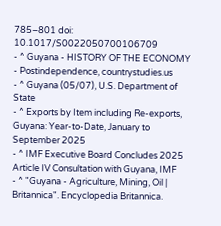785–801 doi: 10.1017/S0022050700106709
- ^ Guyana - HISTORY OF THE ECONOMY - Postindependence, countrystudies.us
- ^ Guyana (05/07), U.S. Department of State
- ^ Exports by Item including Re-exports, Guyana: Year-to-Date, January to September 2025
- ^ IMF Executive Board Concludes 2025 Article IV Consultation with Guyana, IMF
- ^ "Guyana - Agriculture, Mining, Oil | Britannica". Encyclopedia Britannica.